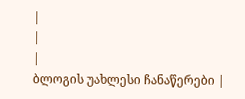|
|
|
ბლოგის უახლესი ჩანაწერები |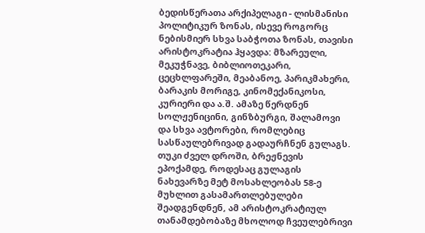ბედისწერათა არქიპელაგი - ლისმანისი პოლიტიკურ ზონას, ისევე როგორც ნებისმიერ სხვა საბჭოთა ზონას, თავისი არისტოკრატია ჰყავდა: მზარეული, მეკუჭნავე, ბიბლიოთეკარი, ცეცხლფარეში, მეაბანოე, პარიკმახერი, ბარაკის მორიგე, კინომექანიკოსი, კურიერი და ა.შ. ამაზე წერდნენ სოლჟენიცინი, გინზბურგი, შალამოვი და სხვა ავტორები, რომლებიც სასწაულებრივად გადაურჩნენ გულაგს. თუკი ძველ დროში, ბრეჟნევის ეპოქამდე, როდესაც გულაგის ნახევარზე მეტ მოსახლეობას 58-ე მუხლით გასამართლებულები შეადგენდნენ, ამ არისტოკრატიულ თანამდებობაზე მხოლოდ ჩვეულებრივი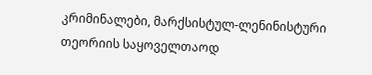კრიმინალები, მარქსისტულ-ლენინისტური თეორიის საყოველთაოდ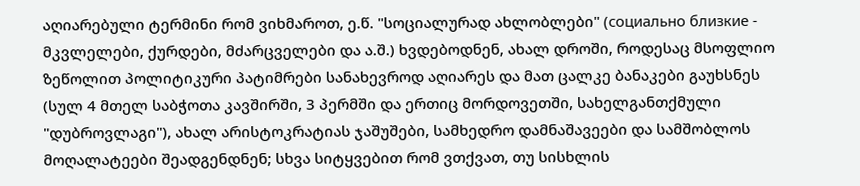აღიარებული ტერმინი რომ ვიხმაროთ, ე.წ. "სოციალურად ახლობლები" (социально близкие - მკვლელები, ქურდები, მძარცველები და ა.შ.) ხვდებოდნენ, ახალ დროში, როდესაც მსოფლიო ზეწოლით პოლიტიკური პატიმრები სანახევროდ აღიარეს და მათ ცალკე ბანაკები გაუხსნეს (სულ 4 მთელ საბჭოთა კავშირში, 3 პერმში და ერთიც მორდოვეთში, სახელგანთქმული "დუბროვლაგი"), ახალ არისტოკრატიას ჯაშუშები, სამხედრო დამნაშავეები და სამშობლოს მოღალატეები შეადგენდნენ; სხვა სიტყვებით რომ ვთქვათ, თუ სისხლის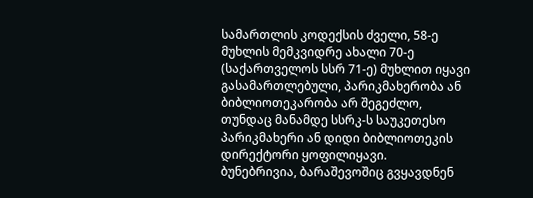სამართლის კოდექსის ძველი, 58-ე მუხლის მემკვიდრე ახალი 70-ე (საქართველოს სსრ 71-ე) მუხლით იყავი გასამართლებული, პარიკმახერობა ან ბიბლიოთეკარობა არ შეგეძლო, თუნდაც მანამდე სსრკ-ს საუკეთესო პარიკმახერი ან დიდი ბიბლიოთეკის დირექტორი ყოფილიყავი.
ბუნებრივია, ბარაშევოშიც გვყავდნენ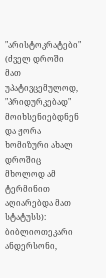"არისტოკრატები" (ძველ დროში მათ უპატივცემულოდ, "პრიდურკებად" მოიხსენიებდნენ და ჟორა ხომიზური ახალ დროშიც მხოლოდ ამ ტერმინით აღიარებდა მათ სტატუსს): ბიბლიოთეკარი ანდერსონი,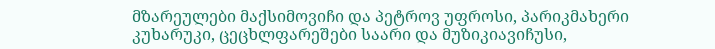მზარეულები მაქსიმოვიჩი და პეტროვ უფროსი, პარიკმახერი კუხარუკი, ცეცხლფარეშები საარი და მუზიკიავიჩუსი,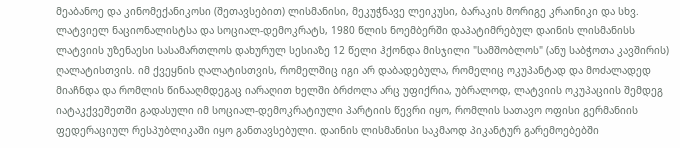მეაბანოე და კინომექანიკოსი (შეთავსებით) ლისმანისი, მეკუჭნავე ლეიკუსი, ბარაკის მორიგე კრაინიკი და სხვ. ლატვიელ ნაციონალისტსა და სოციალ-დემოკრატს, 1980 წლის ნოემბერში დაპატიმრებულ დაინის ლისმანისს ლატვიის უზენაესი სასამართლოს დახურულ სესიაზე 12 წელი ჰქონდა მისჯილი "სამშობლოს" (ანუ საბჭოთა კავშირის) ღალატისთვის. იმ ქვეყნის ღალატისთვის, რომელშიც იგი არ დაბადებულა, რომელიც ოკუპანტად და მოძალადედ მიაჩნდა და რომლის წინააღმდეგაც იარაღით ხელში ბრძოლა არც უფიქრია, უბრალოდ, ლატვიის ოკუპაციის შემდეგ იატაკქვეშეთში გადასული იმ სოციალ-დემოკრატიული პარტიის წევრი იყო, რომლის სათავო ოფისი გერმანიის ფედერაციულ რესპუბლიკაში იყო განთავსებული. დაინის ლისმანისი საკმაოდ პიკანტურ გარემოებებში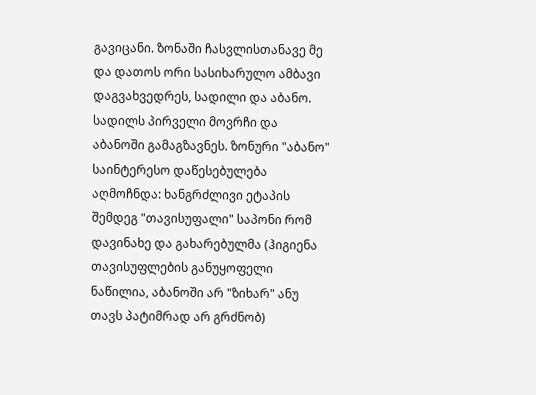გავიცანი. ზონაში ჩასვლისთანავე მე და დათოს ორი სასიხარულო ამბავი დაგვახვედრეს, სადილი და აბანო. სადილს პირველი მოვრჩი და აბანოში გამაგზავნეს. ზონური "აბანო" საინტერესო დაწესებულება აღმოჩნდა: ხანგრძლივი ეტაპის შემდეგ "თავისუფალი" საპონი რომ დავინახე და გახარებულმა (ჰიგიენა თავისუფლების განუყოფელი ნაწილია, აბანოში არ "ზიხარ" ანუ თავს პატიმრად არ გრძნობ)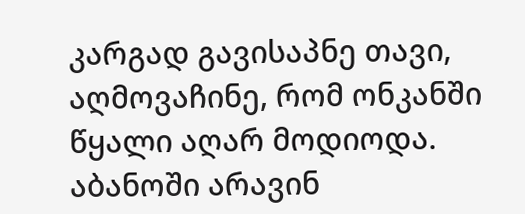კარგად გავისაპნე თავი, აღმოვაჩინე, რომ ონკანში წყალი აღარ მოდიოდა. აბანოში არავინ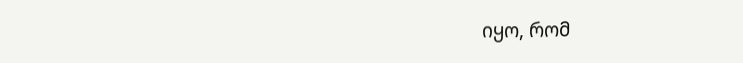იყო, რომ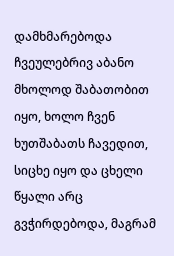დამხმარებოდა ჩვეულებრივ აბანო მხოლოდ შაბათობით იყო, ხოლო ჩვენ ხუთშაბათს ჩავედით, სიცხე იყო და ცხელი წყალი არც გვჭირდებოდა, მაგრამ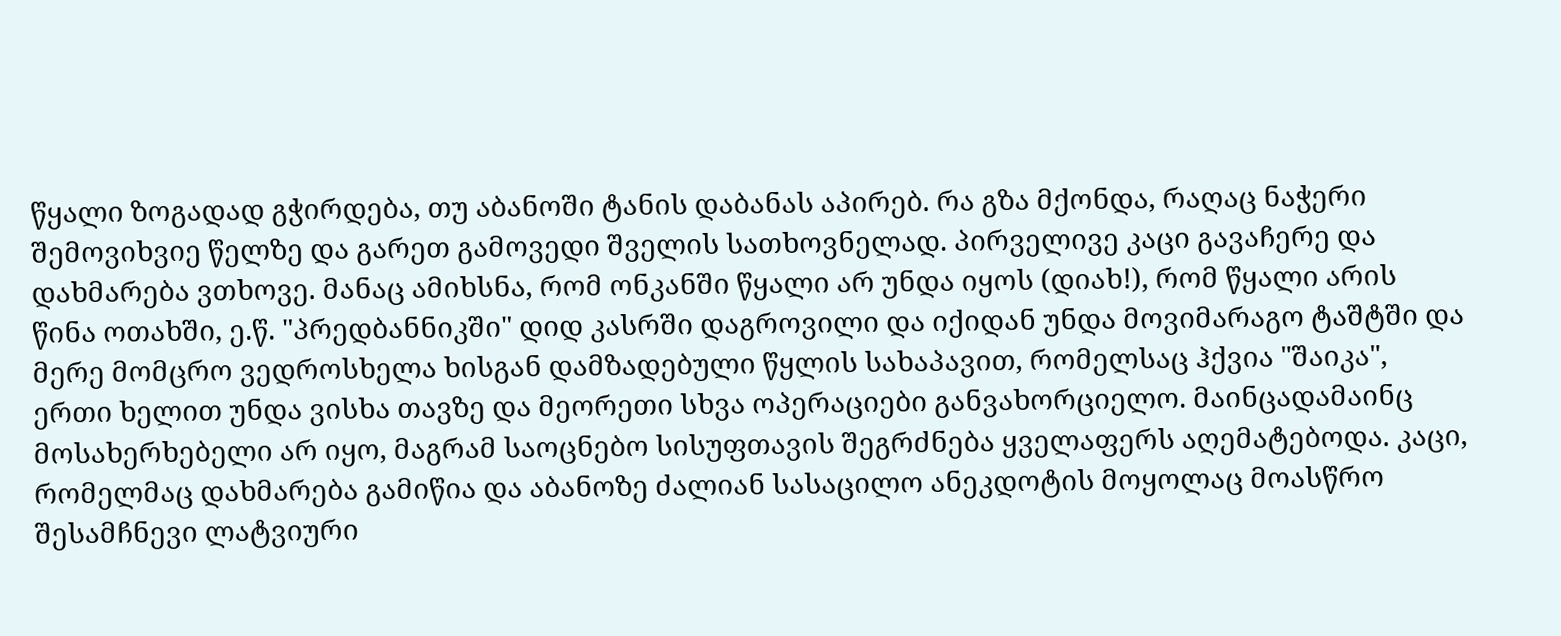წყალი ზოგადად გჭირდება, თუ აბანოში ტანის დაბანას აპირებ. რა გზა მქონდა, რაღაც ნაჭერი შემოვიხვიე წელზე და გარეთ გამოვედი შველის სათხოვნელად. პირველივე კაცი გავაჩერე და დახმარება ვთხოვე. მანაც ამიხსნა, რომ ონკანში წყალი არ უნდა იყოს (დიახ!), რომ წყალი არის წინა ოთახში, ე.წ. "პრედბანნიკში" დიდ კასრში დაგროვილი და იქიდან უნდა მოვიმარაგო ტაშტში და მერე მომცრო ვედროსხელა ხისგან დამზადებული წყლის სახაპავით, რომელსაც ჰქვია "შაიკა", ერთი ხელით უნდა ვისხა თავზე და მეორეთი სხვა ოპერაციები განვახორციელო. მაინცადამაინც მოსახერხებელი არ იყო, მაგრამ საოცნებო სისუფთავის შეგრძნება ყველაფერს აღემატებოდა. კაცი, რომელმაც დახმარება გამიწია და აბანოზე ძალიან სასაცილო ანეკდოტის მოყოლაც მოასწრო შესამჩნევი ლატვიური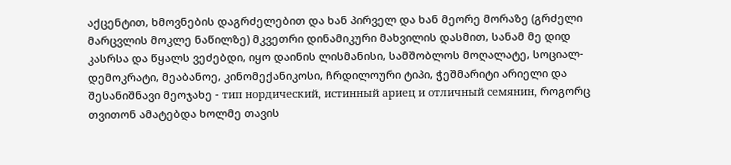აქცენტით, ხმოვნების დაგრძელებით და ხან პირველ და ხან მეორე მორაზე (გრძელი მარცვლის მოკლე ნაწილზე) მკვეთრი დინამიკური მახვილის დასმით, სანამ მე დიდ კასრსა და წყალს ვეძებდი, იყო დაინის ლისმანისი, სამშობლოს მოღალატე, სოციალ-დემოკრატი, მეაბანოე, კინომექანიკოსი, ჩრდილოური ტიპი, ჭეშმარიტი არიელი და შესანიშნავი მეოჯახე - тип нордический, истинный ариец и отличный семянин, როგორც თვითონ ამატებდა ხოლმე თავის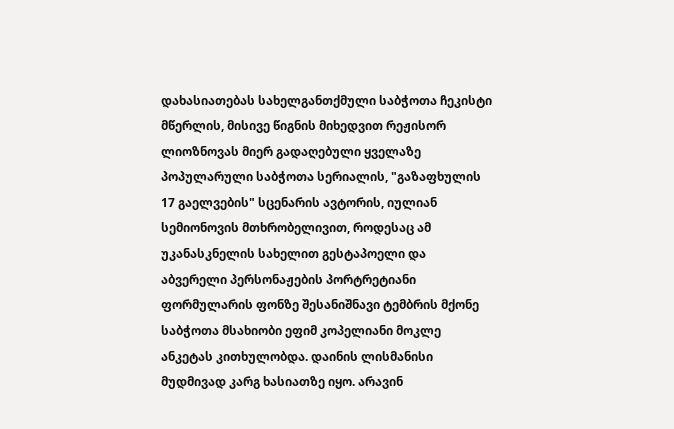დახასიათებას სახელგანთქმული საბჭოთა ჩეკისტი მწერლის, მისივე წიგნის მიხედვით რეჟისორ ლიოზნოვას მიერ გადაღებული ყველაზე პოპულარული საბჭოთა სერიალის, "გაზაფხულის 17 გაელვების" სცენარის ავტორის, იულიან სემიონოვის მთხრობელივით, როდესაც ამ უკანასკნელის სახელით გესტაპოელი და აბვერელი პერსონაჟების პორტრეტიანი ფორმულარის ფონზე შესანიშნავი ტემბრის მქონე საბჭოთა მსახიობი ეფიმ კოპელიანი მოკლე ანკეტას კითხულობდა. დაინის ლისმანისი მუდმივად კარგ ხასიათზე იყო. არავინ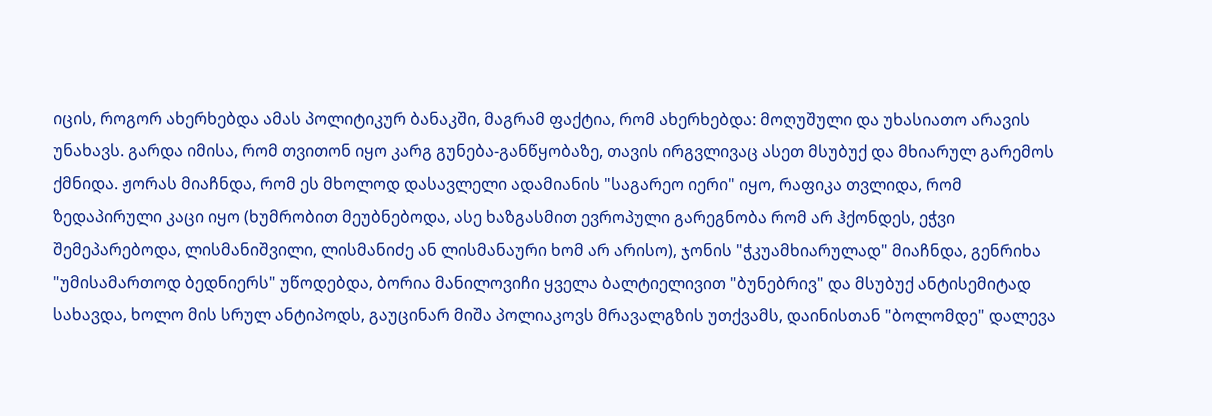იცის, როგორ ახერხებდა ამას პოლიტიკურ ბანაკში, მაგრამ ფაქტია, რომ ახერხებდა: მოღუშული და უხასიათო არავის უნახავს. გარდა იმისა, რომ თვითონ იყო კარგ გუნება-განწყობაზე, თავის ირგვლივაც ასეთ მსუბუქ და მხიარულ გარემოს ქმნიდა. ჟორას მიაჩნდა, რომ ეს მხოლოდ დასავლელი ადამიანის "საგარეო იერი" იყო, რაფიკა თვლიდა, რომ ზედაპირული კაცი იყო (ხუმრობით მეუბნებოდა, ასე ხაზგასმით ევროპული გარეგნობა რომ არ ჰქონდეს, ეჭვი შემეპარებოდა, ლისმანიშვილი, ლისმანიძე ან ლისმანაური ხომ არ არისო), ჯონის "ჭკუამხიარულად" მიაჩნდა, გენრიხა "უმისამართოდ ბედნიერს" უწოდებდა, ბორია მანილოვიჩი ყველა ბალტიელივით "ბუნებრივ" და მსუბუქ ანტისემიტად სახავდა, ხოლო მის სრულ ანტიპოდს, გაუცინარ მიშა პოლიაკოვს მრავალგზის უთქვამს, დაინისთან "ბოლომდე" დალევა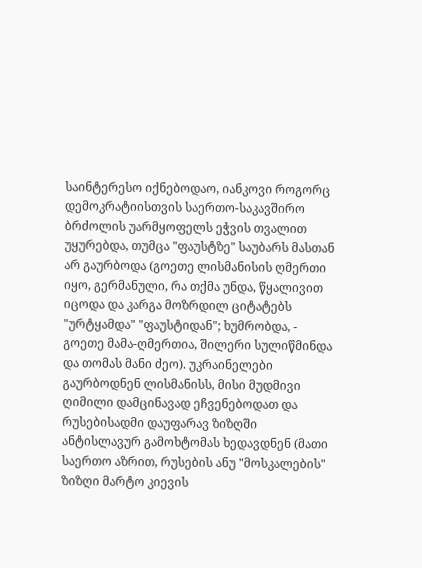საინტერესო იქნებოდაო, იანკოვი როგორც დემოკრატიისთვის საერთო-საკავშირო ბრძოლის უარმყოფელს ეჭვის თვალით უყურებდა, თუმცა "ფაუსტზე" საუბარს მასთან არ გაურბოდა (გოეთე ლისმანისის ღმერთი იყო, გერმანული, რა თქმა უნდა, წყალივით იცოდა და კარგა მოზრდილ ციტატებს "ურტყამდა" "ფაუსტიდან"; ხუმრობდა, - გოეთე მამა-ღმერთია, შილერი სულიწმინდა და თომას მანი ძეო). უკრაინელები გაურბოდნენ ლისმანისს, მისი მუდმივი ღიმილი დამცინავად ეჩვენებოდათ და რუსებისადმი დაუფარავ ზიზღში ანტისლავურ გამოხტომას ხედავდნენ (მათი საერთო აზრით, რუსების ანუ "მოსკალების" ზიზღი მარტო კიევის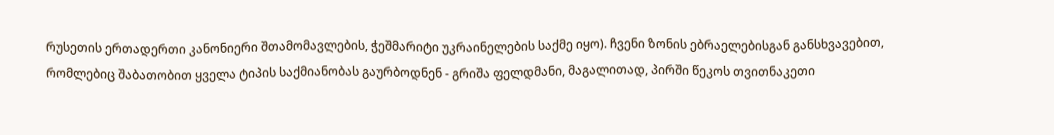რუსეთის ერთადერთი კანონიერი შთამომავლების, ჭეშმარიტი უკრაინელების საქმე იყო). ჩვენი ზონის ებრაელებისგან განსხვავებით, რომლებიც შაბათობით ყველა ტიპის საქმიანობას გაურბოდნენ - გრიშა ფელდმანი, მაგალითად, პირში წეკოს თვითნაკეთი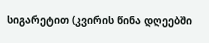სიგარეტით (კვირის წინა დღეებში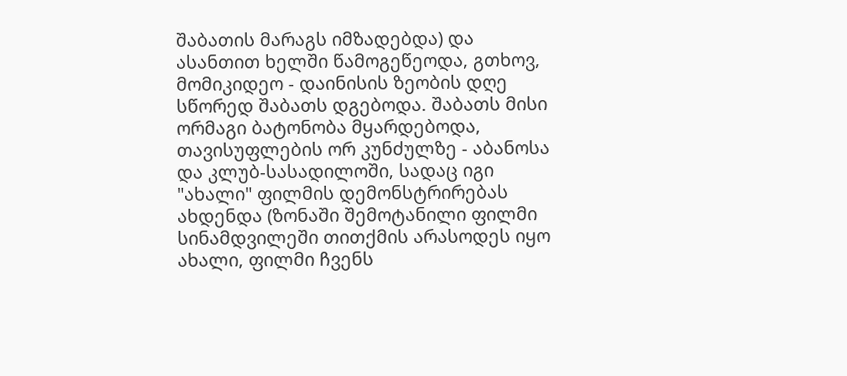შაბათის მარაგს იმზადებდა) და ასანთით ხელში წამოგეწეოდა, გთხოვ, მომიკიდეო - დაინისის ზეობის დღე სწორედ შაბათს დგებოდა. შაბათს მისი ორმაგი ბატონობა მყარდებოდა, თავისუფლების ორ კუნძულზე - აბანოსა და კლუბ-სასადილოში, სადაც იგი "ახალი" ფილმის დემონსტრირებას ახდენდა (ზონაში შემოტანილი ფილმი სინამდვილეში თითქმის არასოდეს იყო ახალი, ფილმი ჩვენს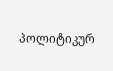პოლიტიკურ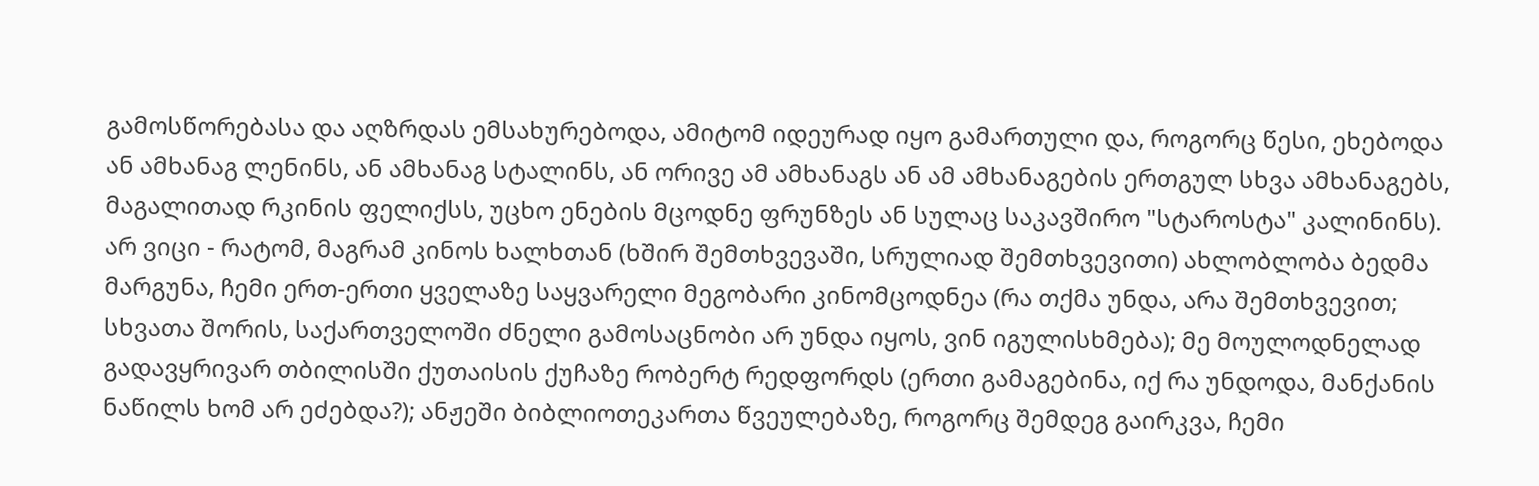გამოსწორებასა და აღზრდას ემსახურებოდა, ამიტომ იდეურად იყო გამართული და, როგორც წესი, ეხებოდა ან ამხანაგ ლენინს, ან ამხანაგ სტალინს, ან ორივე ამ ამხანაგს ან ამ ამხანაგების ერთგულ სხვა ამხანაგებს, მაგალითად რკინის ფელიქსს, უცხო ენების მცოდნე ფრუნზეს ან სულაც საკავშირო "სტაროსტა" კალინინს). არ ვიცი - რატომ, მაგრამ კინოს ხალხთან (ხშირ შემთხვევაში, სრულიად შემთხვევითი) ახლობლობა ბედმა მარგუნა, ჩემი ერთ-ერთი ყველაზე საყვარელი მეგობარი კინომცოდნეა (რა თქმა უნდა, არა შემთხვევით; სხვათა შორის, საქართველოში ძნელი გამოსაცნობი არ უნდა იყოს, ვინ იგულისხმება); მე მოულოდნელად გადავყრივარ თბილისში ქუთაისის ქუჩაზე რობერტ რედფორდს (ერთი გამაგებინა, იქ რა უნდოდა, მანქანის ნაწილს ხომ არ ეძებდა?); ანჟეში ბიბლიოთეკართა წვეულებაზე, როგორც შემდეგ გაირკვა, ჩემი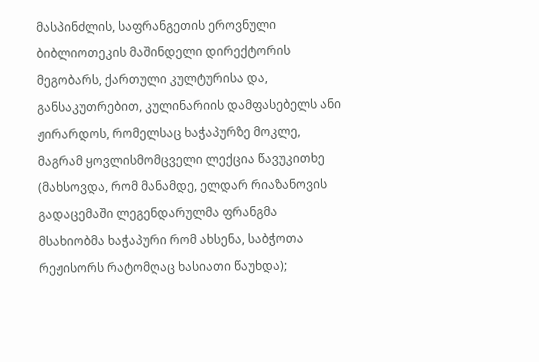მასპინძლის, საფრანგეთის ეროვნული ბიბლიოთეკის მაშინდელი დირექტორის მეგობარს, ქართული კულტურისა და, განსაკუთრებით, კულინარიის დამფასებელს ანი ჟირარდოს, რომელსაც ხაჭაპურზე მოკლე, მაგრამ ყოვლისმომცველი ლექცია წავუკითხე (მახსოვდა, რომ მანამდე, ელდარ რიაზანოვის გადაცემაში ლეგენდარულმა ფრანგმა მსახიობმა ხაჭაპური რომ ახსენა, საბჭოთა რეჟისორს რატომღაც ხასიათი წაუხდა);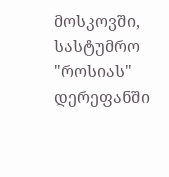მოსკოვში, სასტუმრო "როსიას" დერეფანში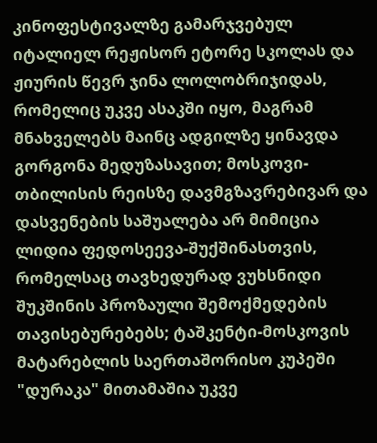კინოფესტივალზე გამარჯვებულ იტალიელ რეჟისორ ეტორე სკოლას და ჟიურის წევრ ჯინა ლოლობრიჯიდას, რომელიც უკვე ასაკში იყო, მაგრამ მნახველებს მაინც ადგილზე ყინავდა გორგონა მედუზასავით; მოსკოვი-თბილისის რეისზე დავმგზავრებივარ და დასვენების საშუალება არ მიმიცია ლიდია ფედოსეევა-შუქშინასთვის, რომელსაც თავხედურად ვუხსნიდი შუკშინის პროზაული შემოქმედების თავისებურებებს; ტაშკენტი-მოსკოვის მატარებლის საერთაშორისო კუპეში "დურაკა" მითამაშია უკვე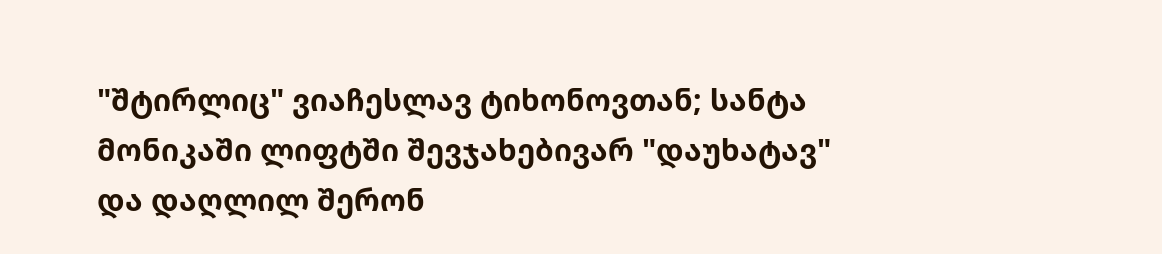"შტირლიც" ვიაჩესლავ ტიხონოვთან; სანტა მონიკაში ლიფტში შევჯახებივარ "დაუხატავ" და დაღლილ შერონ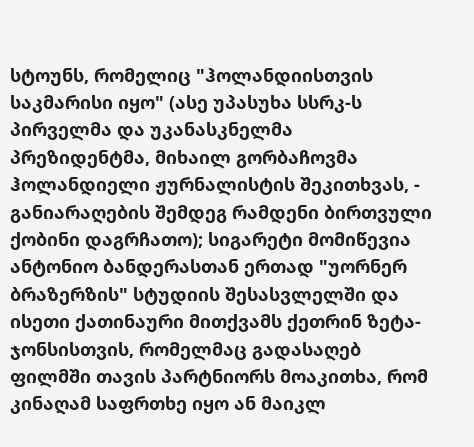სტოუნს, რომელიც "ჰოლანდიისთვის საკმარისი იყო" (ასე უპასუხა სსრკ-ს პირველმა და უკანასკნელმა პრეზიდენტმა, მიხაილ გორბაჩოვმა ჰოლანდიელი ჟურნალისტის შეკითხვას, - განიარაღების შემდეგ რამდენი ბირთვული ქობინი დაგრჩათო); სიგარეტი მომიწევია ანტონიო ბანდერასთან ერთად "უორნერ ბრაზერზის" სტუდიის შესასვლელში და ისეთი ქათინაური მითქვამს ქეთრინ ზეტა-ჯონსისთვის, რომელმაც გადასაღებ ფილმში თავის პარტნიორს მოაკითხა, რომ კინაღამ საფრთხე იყო ან მაიკლ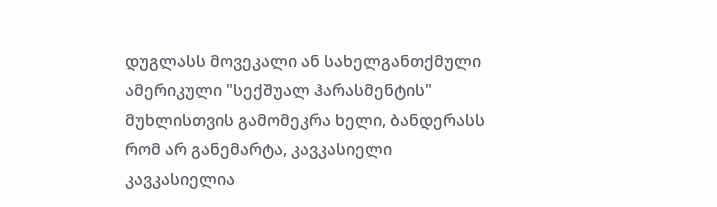დუგლასს მოვეკალი ან სახელგანთქმული ამერიკული "სექშუალ ჰარასმენტის" მუხლისთვის გამომეკრა ხელი, ბანდერასს რომ არ განემარტა, კავკასიელი კავკასიელია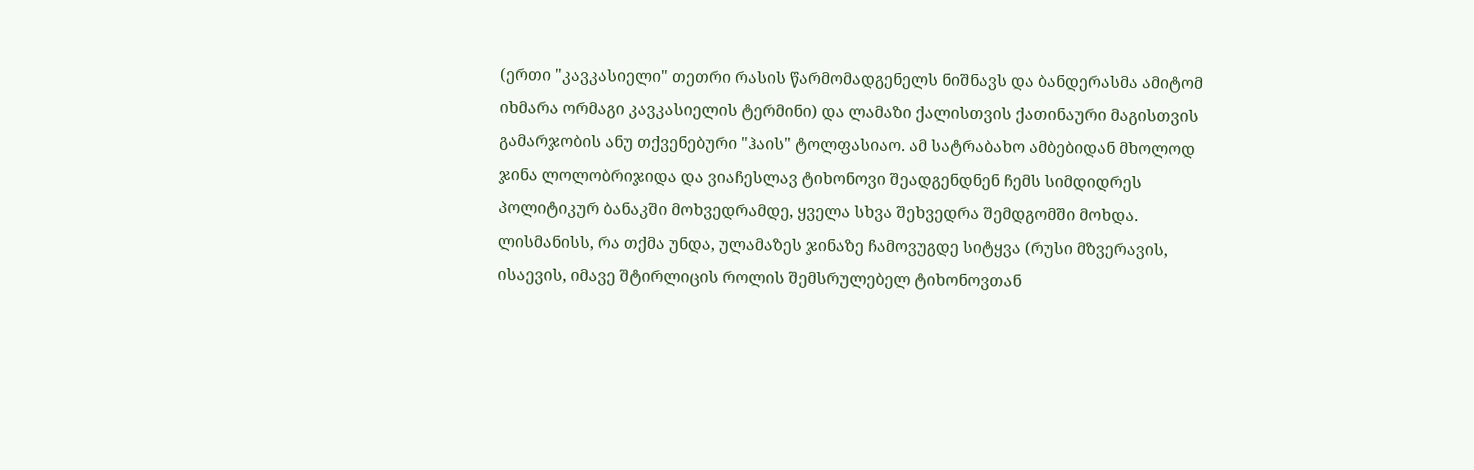(ერთი "კავკასიელი" თეთრი რასის წარმომადგენელს ნიშნავს და ბანდერასმა ამიტომ იხმარა ორმაგი კავკასიელის ტერმინი) და ლამაზი ქალისთვის ქათინაური მაგისთვის გამარჯობის ანუ თქვენებური "ჰაის" ტოლფასიაო. ამ სატრაბახო ამბებიდან მხოლოდ ჯინა ლოლობრიჯიდა და ვიაჩესლავ ტიხონოვი შეადგენდნენ ჩემს სიმდიდრეს პოლიტიკურ ბანაკში მოხვედრამდე, ყველა სხვა შეხვედრა შემდგომში მოხდა. ლისმანისს, რა თქმა უნდა, ულამაზეს ჯინაზე ჩამოვუგდე სიტყვა (რუსი მზვერავის, ისაევის, იმავე შტირლიცის როლის შემსრულებელ ტიხონოვთან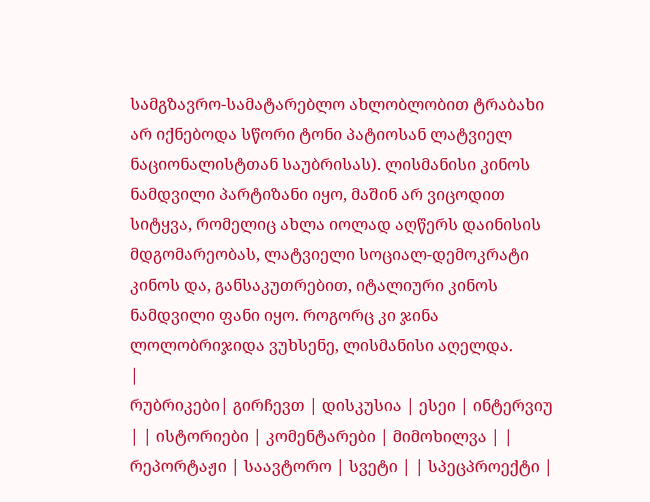სამგზავრო-სამატარებლო ახლობლობით ტრაბახი არ იქნებოდა სწორი ტონი პატიოსან ლატვიელ ნაციონალისტთან საუბრისას). ლისმანისი კინოს ნამდვილი პარტიზანი იყო, მაშინ არ ვიცოდით სიტყვა, რომელიც ახლა იოლად აღწერს დაინისის მდგომარეობას, ლატვიელი სოციალ-დემოკრატი კინოს და, განსაკუთრებით, იტალიური კინოს ნამდვილი ფანი იყო. როგორც კი ჯინა ლოლობრიჯიდა ვუხსენე, ლისმანისი აღელდა.
|
რუბრიკები| გირჩევთ | დისკუსია | ესეი | ინტერვიუ | | ისტორიები | კომენტარები | მიმოხილვა | | რეპორტაჟი | საავტორო | სვეტი | | სპეცპროექტი |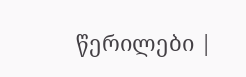წერილები |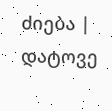ძიება |
დატოვე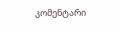კომენტარი